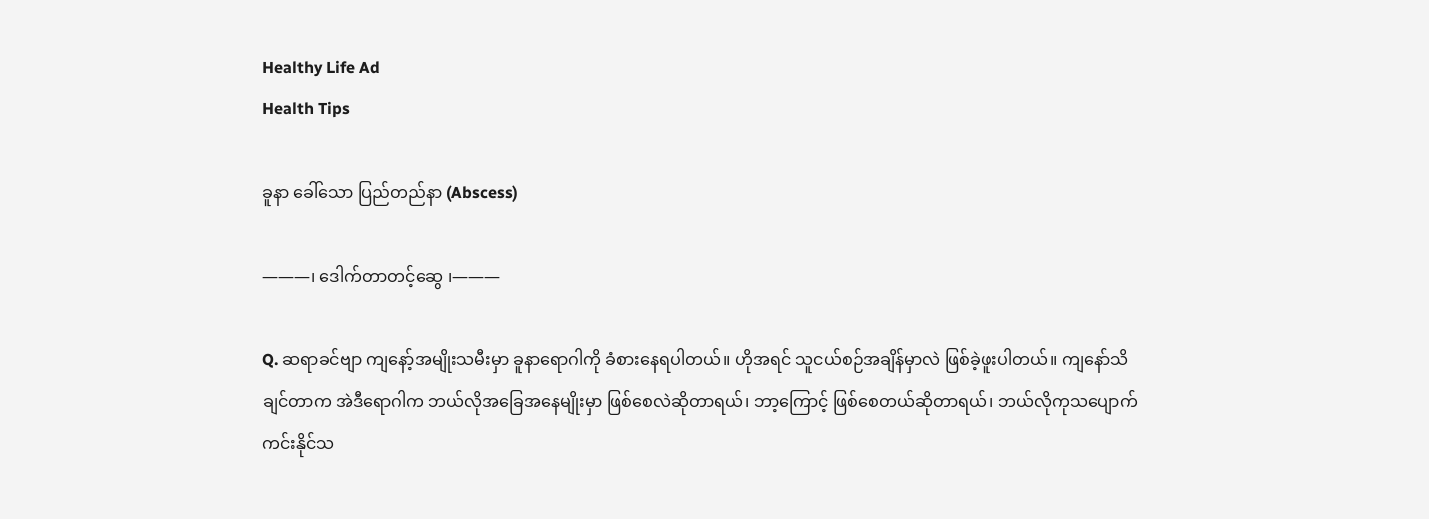Healthy Life Ad
Health Tips

ခူနာ ခေါ်သော ပြည်တည်နာ (Abscess)

———၊ ဒေါက်တာတင့်ဆွေ ၊———

Q. ဆရာခင်ဗျာ ကျနော့်အမျိုးသမီးမှာ ခူနာရောဂါကို ခံစားနေရပါတယ်။ ဟိုအရင် သူငယ်စဉ်အချိန်မှာလဲ ဖြစ်ခဲ့ဖူးပါတယ်။ ကျနော်သိချင်တာက အဲဒီရောဂါက ဘယ်လိုအခြေအနေမျိုးမှာ ဖြစ်စေလဲဆိုတာရယ်၊ ဘာ့ကြောင့် ဖြစ်စေတယ်ဆိုတာရယ်၊ ဘယ်လိုကုသပျောက်ကင်းနိုင်သ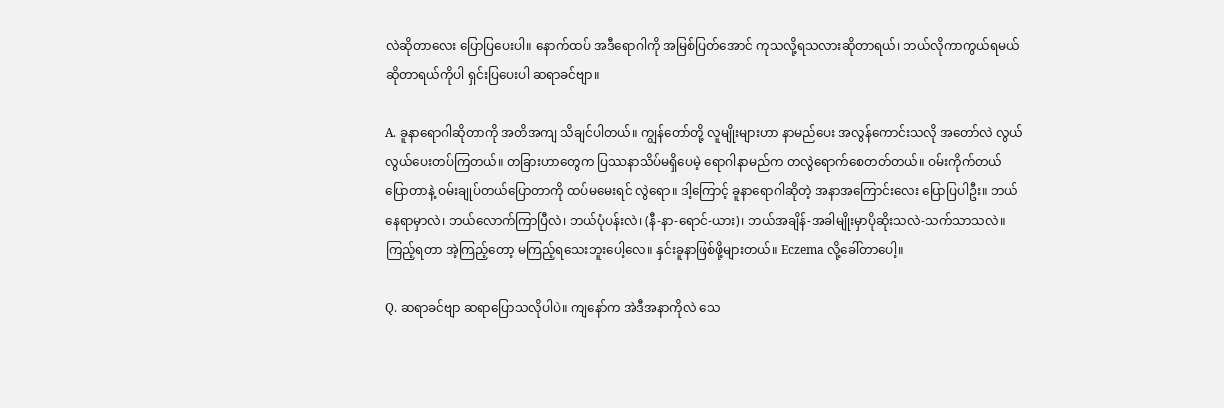လဲဆိုတာလေး ပြောပြပေးပါ။ နောက်ထပ် အဒီရောဂါကို အမြစ်ပြတ်အောင် ကုသလို့ရသလားဆိုတာရယ်၊ ဘယ်လိုကာကွယ်ရမယ် ဆိုတာရယ်ကိုပါ ရှင်းပြပေးပါ ဆရာခင်ဗျာ။

A. ခူနာရောဂါဆိုတာကို အတိအကျ သိချင်ပါတယ်။ ကျွန်တော်တို့ လူမျိုးများဟာ နာမည်ပေး အလွန်ကောင်းသလို အတော်လဲ လွယ်လွယ်ပေးတပ်ကြတယ်။ တခြားဟာတွေက ပြဿနာသိပ်မရှိပေမဲ့ ရောဂါနာမည်က တလွဲရောက်စေတတ်တယ်။ ဝမ်းကိုက်တယ်ပြောတာနဲ့ ဝမ်းချုပ်တယ်ပြောတာကို ထပ်မမေးရင် လွဲရော။ ဒါ့ကြောင့် ခူနာရောဂါဆိုတဲ့ အနာအကြောင်းလေး ပြောပြပါဦး။ ဘယ်နေရာမှာလဲ၊ ဘယ်လောက်ကြာပြီလဲ၊ ဘယ်ပုံပန်းလဲ၊ (နီ-နာ-ရောင်-ယား)၊ ဘယ်အချိန်-အခါမျိုးမှာပိုဆိုးသလဲ-သက်သာသလဲ။ ကြည့်ရတာ အဲ့ကြည့်တော့ မကြည့်ရသေးဘူးပေါ့လေ။ နှင်းခူနာဖြစ်ဖို့များတယ်။ Eczema လို့ခေါ်တာပေါ့။

Q. ဆရာခင်ဗျာ ဆရာပြောသလိုပါပဲ။ ကျနော်က အဲဒီအနာကိုလဲ သေ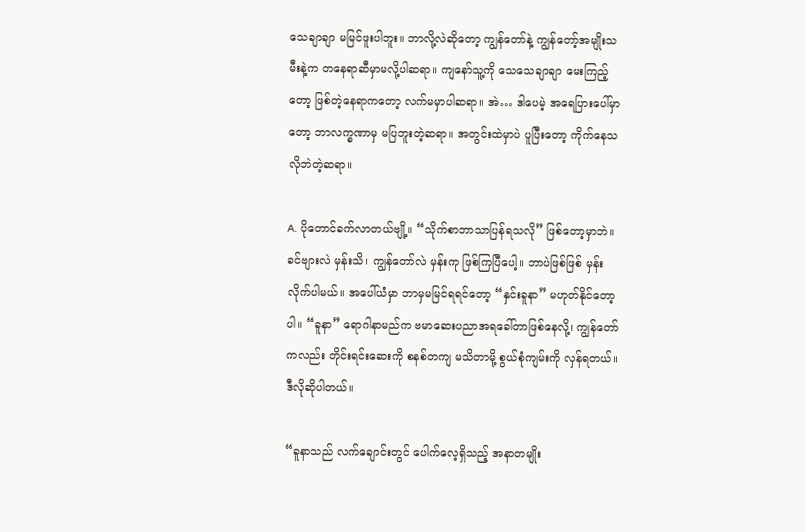သေချာချာ မမြင်ဖူးပါဘူး။ ဘာလို့လဲဆိုတော့ ကျွန်တော်နဲ့ ကျွန်တော့်အမျိုးသမီးနဲ့က တနေရာဆီမှာမလို့ပါဆရာ။ ကျနော်သူ့ကို သေသေချာချာ မေးကြည့်တော့ ဖြစ်တဲ့နေရာကတော့ လက်မမှာပါဆရာ။ အဲ… ဒါပေမဲ့ အရေပြားပေါ်မှာတော့ ဘာလက္ခဏာမှ မပြဘူးတဲ့ဆရာ။ အတွင်းထဲမှာပဲ ပူပြီးတော့ ကိုက်နေသလိုဘဲတဲ့ဆရာ။

A. ပိုတောင်ခက်လာတယ်ဗျို့။ “သိုက်စာဘာသာပြန်ရသလို” ဖြစ်တော့မှာဘဲ။ ခင်ဗျားလဲ မှန်းသိ၊ ကျွန်တော်လဲ မှန်းကု ဖြစ်ကြပြီပေါ့။ ဘာပဲဖြစ်ဖြစ် မှန်းလိုက်ပါမယ်။ အပေါ်ယံမှာ ဘာမှမမြင်ရရင်တော့ “နှင်းခူနာ” မဟုတ်နိုင်တော့ပါ။ “ခူနာ” ရောဂါနာမည်က ဗမာဆေးပညာအရခေါ်တာဖြစ်နေလို့၊ ကျွန်တော်ကလည်း တိုင်းရင်းဆေးကို စနစ်တကျ မသိတာမို့ စွယ်စုံကျမ်းကို လှန်ရတယ်။ ဒီလိုဆိုပါတယ်။

“ခူနာသည် လက်ချောင်းတွင် ပေါက်လေ့ရှိသည့် အနာတမျိုး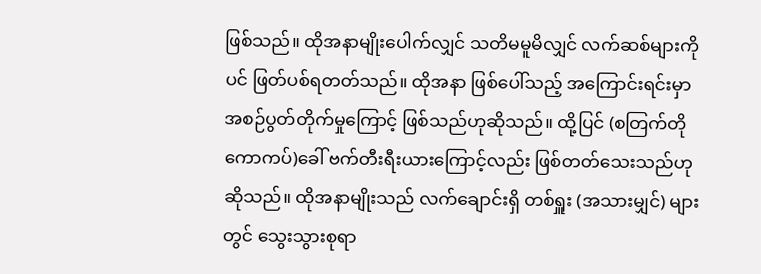ဖြစ်သည်။ ထိုအနာမျိုးပေါက်လျှင် သတိမမူမိလျှင် လက်ဆစ်များကိုပင် ဖြတ်ပစ်ရတတ်သည်။ ထိုအနာ ဖြစ်ပေါ်သည့် အကြောင်းရင်းမှာ အစဉ်ပွတ်တိုက်မှုကြောင့် ဖြစ်သည်ဟုဆိုသည်။ ထို့ပြင် (စတြက်တိုကောကပ်)ခေါ် ဗက်တီးရီးယားကြောင့်လည်း ဖြစ်တတ်သေးသည်ဟုဆိုသည်။ ထိုအနာမျိုးသည် လက်ချောင်းရှိ တစ်ရှူး (အသားမျှင်) များတွင် သွေးသွားစုရာ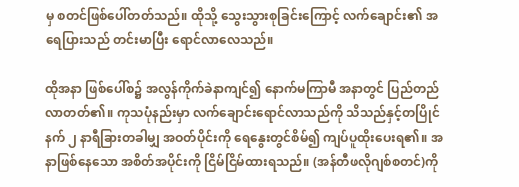မှ စတင်ဖြစ်ပေါ်တတ်သည်။ ထိုသို့ သွေးသွားစုခြင်းကြောင့် လက်ချောင်း၏ အရေပြားသည် တင်းမာပြီး ရောင်လာလေသည်။

ထိုအနာ ဖြစ်ပေါ်စ၌ အလွန်ကိုက်ခဲနာကျင်၍ နောက်မကြာမီ အနာတွင် ပြည်တည်လာတတ်၏။ ကုသပုံနည်းမှာ လက်ချောင်းရောင်လာသည်ကို သိသည်နှင့်တပြိုင်နက် ၂ နာရီခြားတခါမျှ အဝတ်ပိုင်းကို ရေနွေးတွင်စိမ်၍ ကျပ်ပူထိုးပေးရ၏။ အနာဖြစ်နေသော အစိတ်အပိုင်းကို ငြိမ်ငြိမ်ထားရသည်။ (အန်တီဖလိုဂျစ်စတင်)ကို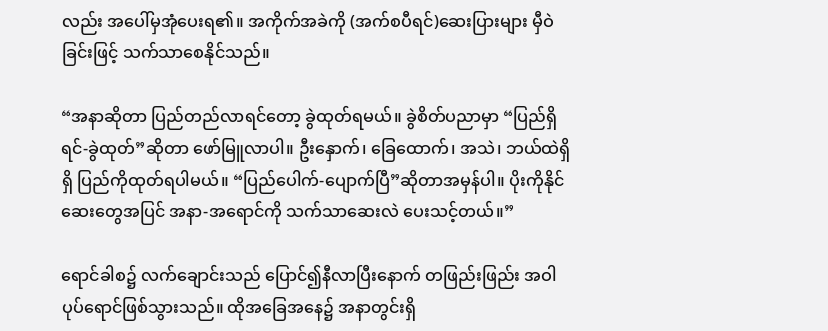လည်း အပေါ်မှအုံပေးရ၏။ အကိုက်အခဲကို (အက်စပီရင်)ဆေးပြားများ မှီဝဲခြင်းဖြင့် သက်သာစေနိုင်သည်။

“အနာဆိုတာ ပြည်တည်လာရင်တော့ ခွဲထုတ်ရမယ်။ ခွဲစိတ်ပညာမှာ “ပြည်ရှိရင်-ခွဲထုတ်”ဆိုတာ ဖော်မြူလာပါ။ ဦးနှောက်၊ ခြေထောက်၊ အသဲ၊ ဘယ်ထဲရှိရှိ ပြည်ကိုထုတ်ရပါမယ်။ “ပြည်ပေါက်-ပျောက်ပြီ”ဆိုတာအမှန်ပါ။ ပိုးကိုနိုင်ဆေးတွေအပြင် အနာ-အရောင်ကို သက်သာဆေးလဲ ပေးသင့်တယ်။”

ရောင်ခါစ၌ လက်ချောင်းသည် ပြောင်၍နီလာပြီးနောက် တဖြည်းဖြည်း အဝါပုပ်ရောင်ဖြစ်သွားသည်။ ထိုအခြေအနေ၌ အနာတွင်းရှိ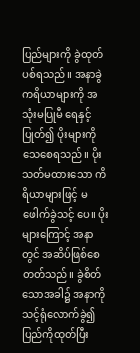ပြည်များကို ခွဲထုတ်ပစ်ရသည်။ အနာခွဲကရိယာများကို အသုံးမပြုမီ ရေနှင့်ပြုတ်၍ ပိုးများကို သေစေရသည်။ ပိုး သတ်မထားသော ကိရိယာများဖြင့် မဖေါက်ခွဲသင့် ပေ။ ပိုးများကြောင့် အနာတွင် အဆိပ်ဖြစ်စေတတ်သည်။ ခွဲစိတ်သောအခါ၌ အနာကို သင့်ရုံလောက်ခွဲ၍ ပြည်ကိုထုတ်ပြီး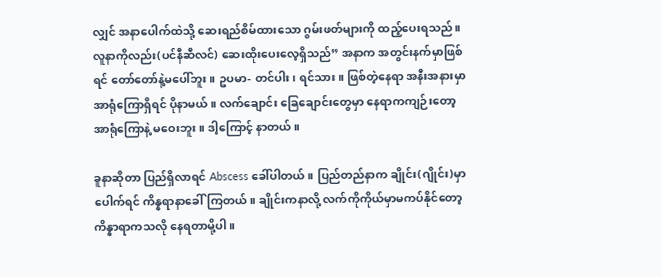လျှင် အနာပေါက်ထဲသို့ ဆေးရည်စိမ်ထားသော ဂွမ်းဖတ်များကို ထည့်ပေးရသည်။ လူနာကိုလည်း(ပင်နီဆီလင်) ဆေးထိုးပေးလေ့ရှိသည်” အနာက အတွင်းနက်မှာဖြစ်ရင် တော်တော်နဲ့မပေါ်ဘူး။ ဥပမာ- တင်ပါး၊ ရင်သား။ ဖြစ်တဲ့နေရာ အနီးအနားမှာ အာရုံကြောရှိရင် ပိုနာမယ်။ လက်ချောင်း ခြေချောင်းတွေမှာ နေရာကကျဉ်းတော့ အာရုံကြောနဲ့ မဝေးဘူး။ ဒါ့ကြောင့် နာတယ်။

ခူနာဆိုတာ ပြည်ရှိလာရင် Abscess ခေါ်ပါတယ်။ ပြည်တည်နာက ချိုင်း(ဂျိုင်း)မှာ ပေါက်ရင် ကိန္နရာနာခေါ်ကြတယ်။ ချိုင်းကနာလို့ လက်ကိုကိုယ်မှာမကပ်နိုင်တော့ ကိန္နာရာကသလို နေရတာမို့ပါ။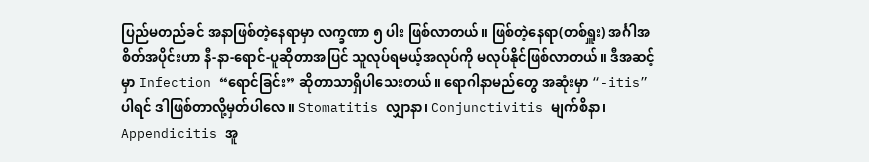ပြည်မတည်ခင် အနာဖြစ်တဲ့နေရာမှာ လက္ခဏာ ၅ ပါး ဖြစ်လာတယ်။ ဖြစ်တဲ့နေရာ(တစ်ရှူး) အင်္ဂါအစိတ်အပိုင်းဟာ နီ-နာ-ရောင်-ပူဆိုတာအပြင် သူလုပ်ရမယ့်အလုပ်ကို မလုပ်နိုင်ဖြစ်လာတယ်။ ဒီအဆင့် မှာ Infection “ရောင်ခြင်း” ဆိုတာသာရှိပါသေးတယ်။ ရောဂါနာမည်တွေ အဆုံးမှာ “-itis” ပါရင် ဒါဖြစ်တာလို့မှတ်ပါလေ။ Stomatitis လျှာနာ၊ Conjunctivitis မျက်စိနာ၊ Appendicitis အူ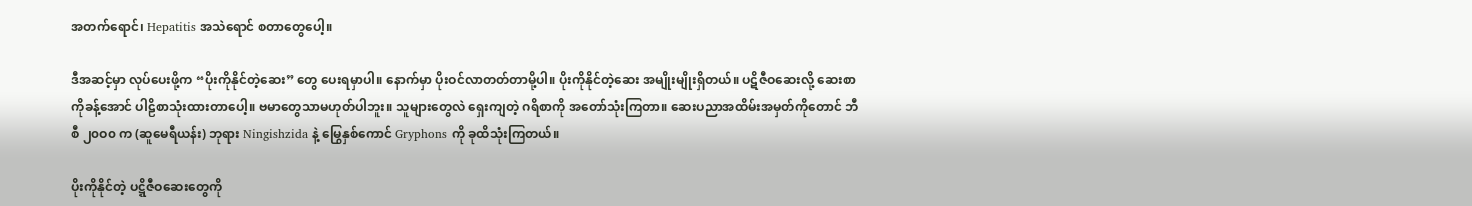အတက်ရောင်၊ Hepatitis အသဲရောင် စတာတွေပေါ့။

ဒီအဆင့်မှာ လုပ်ပေးဖို့က “ပိုးကိုနိုင်တဲ့ဆေး” တွေ ပေးရမှာပါ။ နောက်မှာ ပိုးဝင်လာတတ်တာမို့ပါ။ ပိုးကိုနိုင်တဲ့ဆေး အမျိုးမျိုးရှိတယ်။ ပဋိဇီဝဆေးလို့ ဆေးစာကိုခန့်အောင် ပါဠိစာသုံးထားတာပေါ့။ ဗမာတွေသာမဟုတ်ပါဘူး။ သူများတွေလဲ ရှေးကျတဲ့ ဂရိစာကို အတော်သုံးကြတာ။ ဆေးပညာအထိမ်းအမှတ်ကိုတောင် ဘီစီ ၂၀ဝ၀ က (ဆူမေရီယန်း) ဘုရား Ningishzida နဲ့ မြွေနှစ်ကောင် Gryphons ကို ခုထိသုံးကြတယ်။

ပိုးကိုနိုင်တဲ့ ပဋ္ဋိဇီဝဆေးတွေကို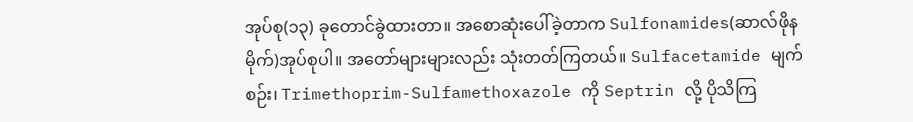အုပ်စု(၁၃) ခုတောင်ခွဲထားတာ။ အစောဆုံးပေါ်ခဲ့တာက Sulfonamides(ဆာလ်ဖိုနမိုက်)အုပ်စုပါ။ အတော်များများလည်း သုံးတတ်ကြတယ်။ Sulfacetamide မျက်စဉ်း၊ Trimethoprim-Sulfamethoxazole ကို Septrin လို့ ပိုသိကြ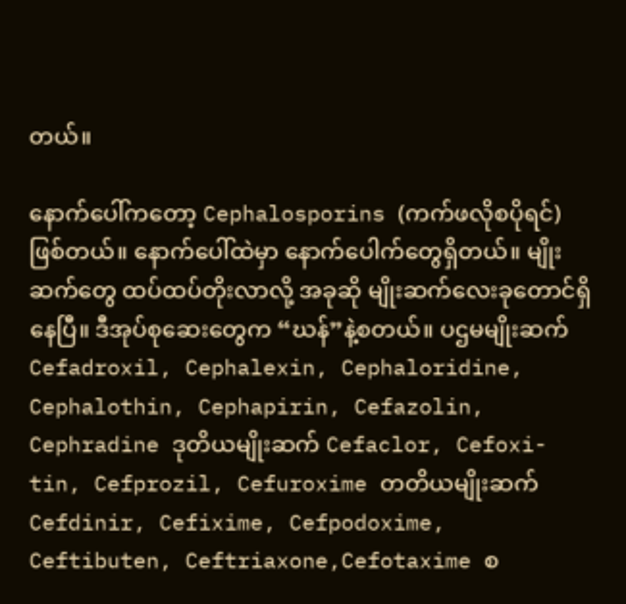တယ်။

နောက်ပေါ်ကတော့ Cephalosporins (ကက်ဖလိုစပိုရင်)ဖြစ်တယ်။ နောက်ပေါ်ထဲမှာ နောက်ပေါက်တွေရှိတယ်။ မျိုးဆက်တွေ ထပ်ထပ်တိုးလာလို့ အခုဆို မျိုးဆက်လေးခုတောင်ရှိနေပြီ။ ဒီအုပ်စုဆေးတွေက “ဃန်”နဲ့စတယ်။ ပဌမမျိုးဆက် Cefadroxil, Cephalexin, Cephaloridine, Cephalothin, Cephapirin, Cefazolin, Cephradine ဒုတိယမျိုးဆက် Cefaclor, Cefoxi-tin, Cefprozil, Cefuroxime တတိယမျိုးဆက် Cefdinir, Cefixime, Cefpodoxime, Ceftibuten, Ceftriaxone,Cefotaxime စ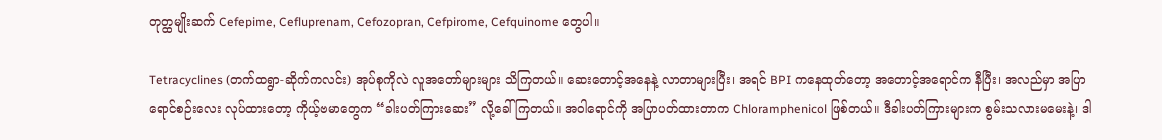တုတ္ထမျိုးဆက် Cefepime, Cefluprenam, Cefozopran, Cefpirome, Cefquinome တွေပါ။

Tetracyclines (တက်ထရွာ-ဆိုက်ကလင်း) အုပ်စုကိုလဲ လူအတော်များများ သိကြတယ်။ ဆေးတောင့်အနေနဲ့ လာတာများပြီး၊ အရင် BPI ကနေထုတ်တော့ အတောင့်အရောင်က နီပြီး၊ အလည်မှာ အပြာရောင်စဉ်းလေး လုပ်ထားတော့ ကိုယ့်ဗမာတွေက “ခါးပတ်ကြားဆေး” လို့ခေါ်ကြတယ်။ အဝါရောင်ကို အပြာပတ်ထားတာက Chloramphenicol ဖြစ်တယ်။ ဒီခါးပတ်ကြားများက စွမ်းသလားမမေးနဲ့၊ ဒါ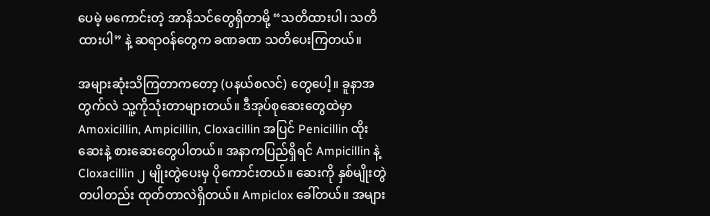ပေမဲ့ မကောင်းတဲ့ အာနိသင်တွေရှိတာမို့ “သတိထားပါ၊ သတိထားပါ” နဲ့ ဆရာဝန်တွေက ခဏခဏ သတိပေးကြတယ်။

အများဆုံးသိကြတာကတော့ (ပနယ်စလင်) တွေပေါ့။ ခူနာအတွက်လဲ သူ့ကိုသုံးတာများတယ်။ ဒီအုပ်စုဆေးတွေထဲမှာ Amoxicillin, Ampicillin, Cloxacillin အပြင် Penicillin ထိုးဆေးနဲ့ စားဆေးတွေပါတယ်။ အနာကပြည်ရှိရင် Ampicillin နဲ့ Cloxacillin ၂ မျိုးတွဲပေးမှ ပိုကောင်းတယ်။ ဆေးကို နှစ်မျိုးတွဲတပါတည်း ထုတ်တာလဲရှိတယ်။ Ampiclox ခေါ်တယ်။ အများ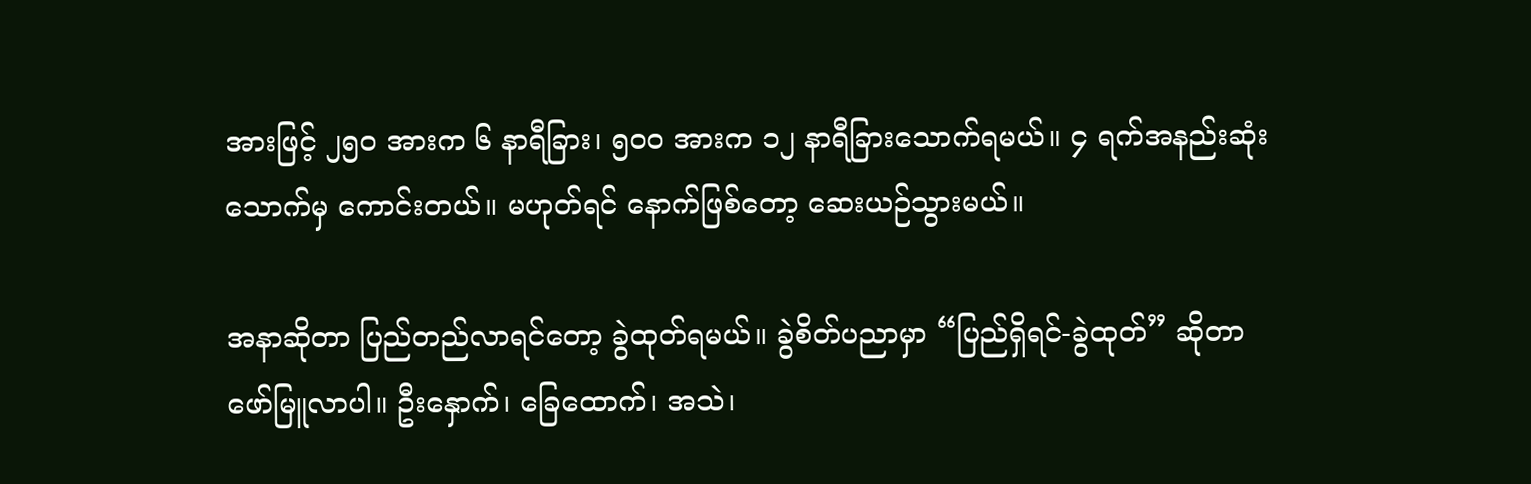အားဖြင့် ၂၅၀ အားက ၆ နာရီခြား၊ ၅၀ဝ အားက ၁၂ နာရီခြားသောက်ရမယ်။ ၄ ရက်အနည်းဆုံးသောက်မှ ကောင်းတယ်။ မဟုတ်ရင် နောက်ဖြစ်တော့ ဆေးယဉ်သွားမယ်။

အနာဆိုတာ ပြည်တည်လာရင်တော့ ခွဲထုတ်ရမယ်။ ခွဲစိတ်ပညာမှာ “ပြည်ရှိရင်-ခွဲထုတ်” ဆိုတာ ဖော်မြူလာပါ။ ဦးနှောက်၊ ခြေထောက်၊ အသဲ၊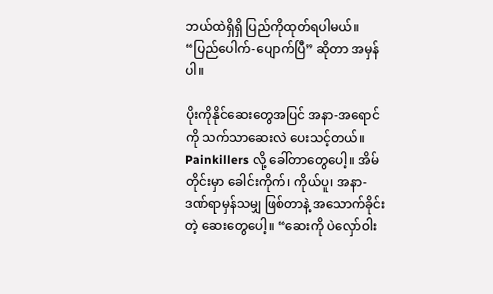ဘယ်ထဲရှိရှိ ပြည်ကိုထုတ်ရပါမယ်။ “ပြည်ပေါက်-ပျောက်ပြီ” ဆိုတာ အမှန်ပါ။

ပိုးကိုနိုင်ဆေးတွေအပြင် အနာ-အရောင်ကို သက်သာဆေးလဲ ပေးသင့်တယ်။ Painkillers လို့ ခေါ်တာတွေပေါ့။ အိမ်တိုင်းမှာ ခေါင်းကိုက်၊ ကိုယ်ပူ၊ အနာ-ဒဏ်ရာမှန်သမျှ ဖြစ်တာနဲ့ အသောက်ခိုင်းတဲ့ ဆေးတွေပေါ့။ “ဆေးကို ပဲလှော်ဝါး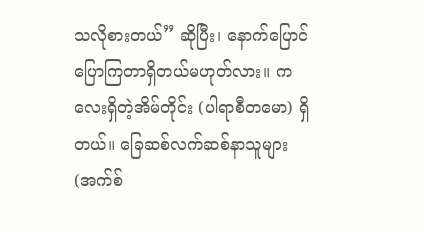သလိုစားတယ်” ဆိုပြီး၊ နောက်ပြောင် ပြောကြတာရှိတယ်မဟုတ်လား။ ကလေးရှိတဲ့အိမ်တိုင်း (ပါရာစီတမော) ရှိတယ်။ ခြေဆစ်လက်ဆစ်နာသူများ (အက်စ်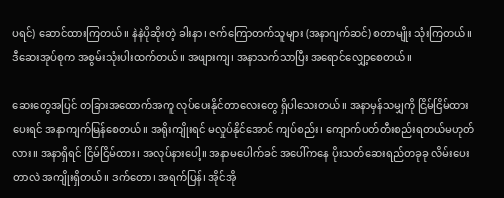ပရင်) ဆောင်ထားကြတယ်။ နဲနဲပိုဆိုးတဲ့ ခါးနာ၊ ဇက်ကြောတက်သူများ (အနာဂျက်ဆင်) စတာမျိုး သုံးကြတယ်။ ဒီဆေးအုပ်စုက အစွမ်းသုံးပါးထက်တယ်။ အဖျားကျ၊ အနာသက်သာပြီး အရောင်လျှော့စေတယ်။

ဆေးတွေအပြင် တခြားအထောက်အကူ လုပ်ပေးနိုင်တာလေးတွေ ရှိပါသေးတယ်။ အနာမှန်သမျှကို ငြိမ်ငြိမ်ထားပေးရင် အနာကျက်မြန်စေတယ်။ အရိုးကျိုးရင် မလှုပ်နိုင်အောင် ကျပ်စည်း၊ ကျောက်ပတ်တီးစည်းရတယ်မဟုတ်လား။ အနာရှိရင် ငြိမ်ငြိမ်ထား၊ အလုပ်နားပေါ့။ အနာမပေါက်ခင် အပေါ်ကနေ ပိုးသတ်ဆေးရည်တခုခု လိမ်းပေးတာလဲ အကျိုးရှိတယ်။ ဒက်တော၊ အရက်ပြန်၊ အိုင်အို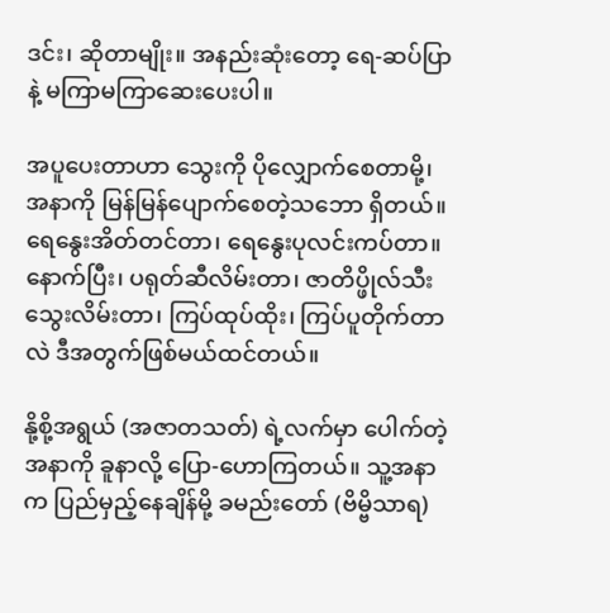ဒင်း၊ ဆိုတာမျိုး။ အနည်းဆုံးတော့ ရေ-ဆပ်ပြာနဲ့ မကြာမကြာဆေးပေးပါ။

အပူပေးတာဟာ သွေးကို ပိုလျှောက်စေတာမို့၊ အနာကို မြန်မြန်ပျောက်စေတဲ့သဘော ရှိတယ်။ ရေနွေးအိတ်တင်တာ၊ ရေနွေးပုလင်းကပ်တာ။ နောက်ပြီး၊ ပရုတ်ဆီလိမ်းတာ၊ ဇာတိပ္ဖိုလ်သီး သွေးလိမ်းတာ၊ ကြပ်ထုပ်ထိုး၊ ကြပ်ပူတိုက်တာလဲ ဒီအတွက်ဖြစ်မယ်ထင်တယ်။

နို့စို့အရွယ် (အဇာတသတ်) ရဲ့လက်မှာ ပေါက်တဲ့အနာကို ခူနာလို့ ပြော-ဟောကြတယ်။ သူ့အနာက ပြည်မှည့်နေချိန်မို့ ခမည်းတော် (ဗိမ္ဗိသာရ)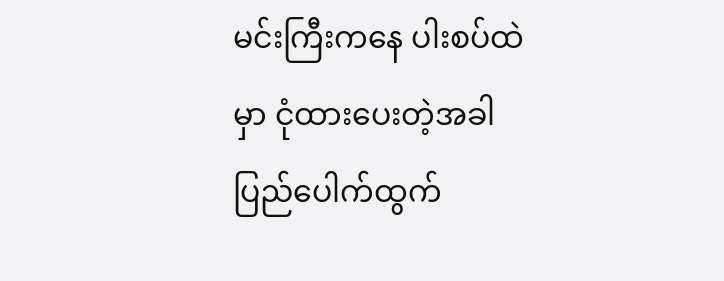မင်းကြီးကနေ ပါးစပ်ထဲမှာ ငုံထားပေးတဲ့အခါ ပြည်ပေါက်ထွက်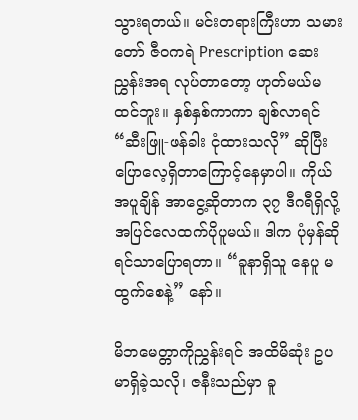သွားရတယ်။ မင်းတရားကြီးဟာ သမားတော် ဇီဝကရဲ Prescription ဆေးညွှန်းအရ လုပ်တာတော့ ဟုတ်မယ်မထင်ဘူး။ နှစ်နှစ်ကာကာ ချစ်လာရင် “ဆီးဖြူ-ဖန်ခါး ငုံထားသလို” ဆိုပြီး ပြောလေ့ရှိတာကြောင့်နေမှာပါ။ ကိုယ်အပူချိန် အာငွေ့ဆိုတာက ၃၇ ဒီဂရီရှိလို့ အပြင်လေထက်ပိုပူမယ်။ ဒါက ပုံမှန်ဆိုရင်သာပြောရတာ။ “ခူနာရှိသူ နေပူ မထွက်စေနဲ့” နော်။

မိဘမေတ္တာကိုညွှန်းရင် အထိမိဆုံး ဥပမာရှိခဲ့သလို၊ ဇနီးသည်မှာ ခူ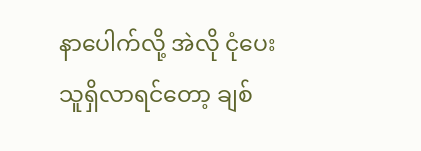နာပေါက်လို့ အဲလို ငုံပေးသူရှိလာရင်တော့ ချစ်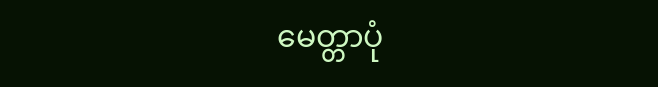မေတ္တာပုံ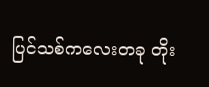ပြင်သစ်ကလေးတခု တိုး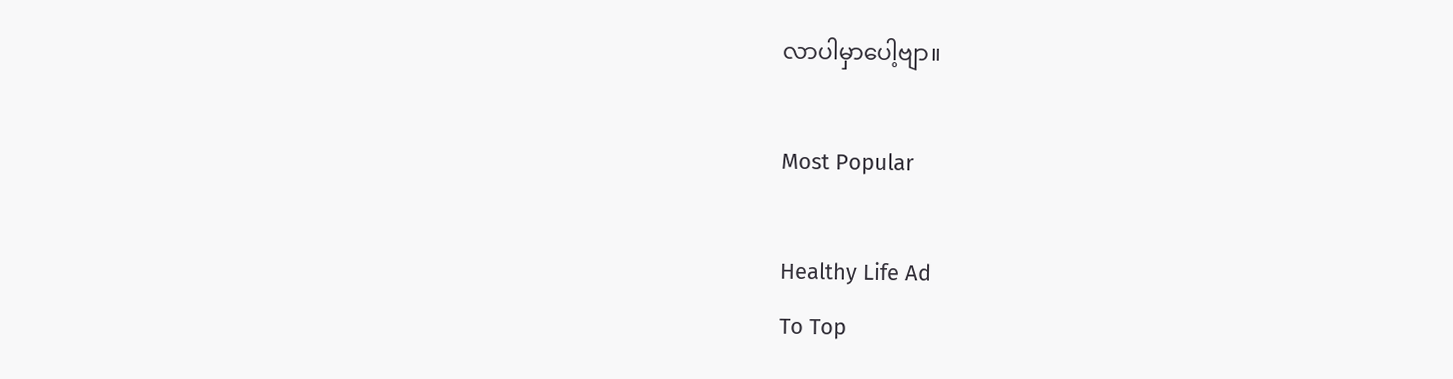လာပါမှာပေါ့ဗျာ။

Most Popular

Healthy Life Ad
To Top